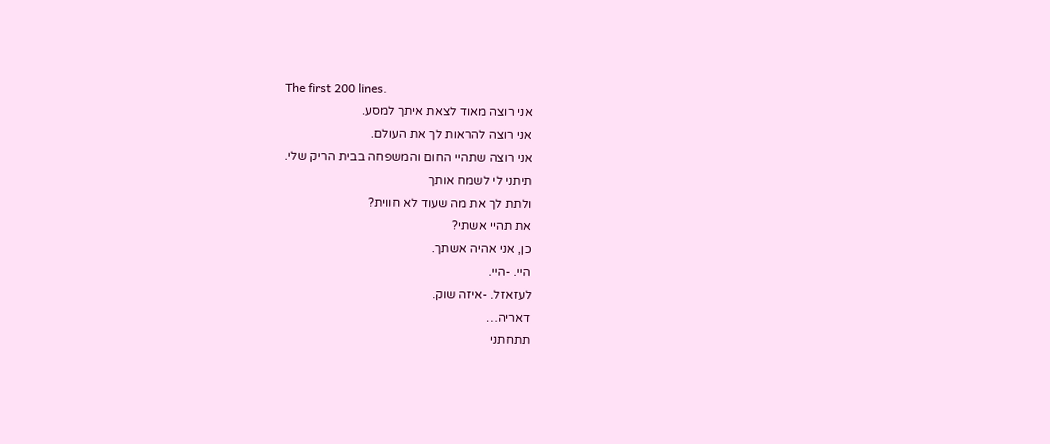The first 200 lines.
אני רוצה מאוד לצאת איתך למסע.
אני רוצה להראות לך את העולם.
אני רוצה שתהיי החום והמשפחה בבית הריק שלי.
תיתני לי לשמח אותך
ולתת לך את מה שעוד לא חווית?
את תהיי אשתי?
כן, אני אהיה אשתך.
היי. -היי.
לעזאזל. -איזה שוק.
דאריה…
תתחתני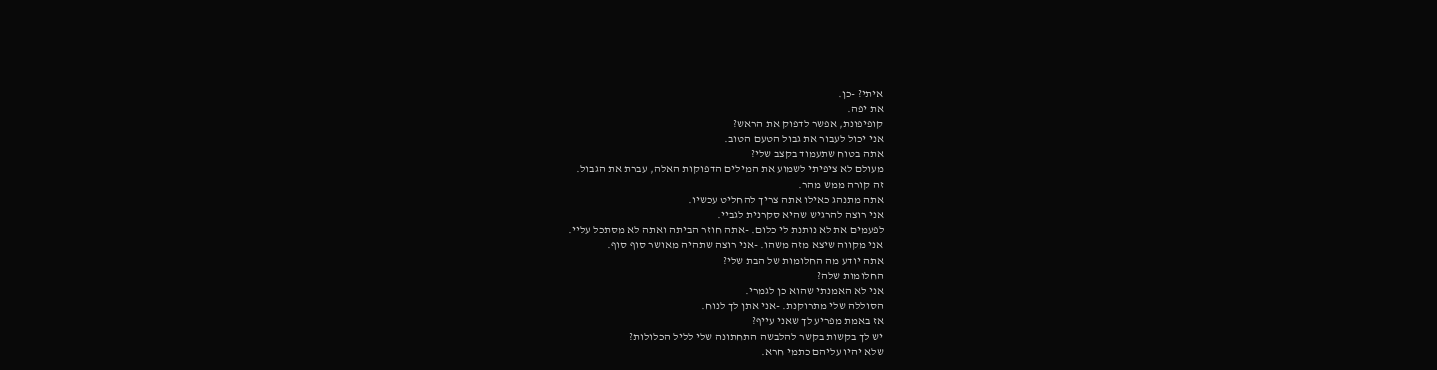איתי? -כן.
את יפה.
קופיפונת, אפשר לדפוק את הראש?
אני יכול לעבור את גבול הטעם הטוב.
אתה בטוח שתעמוד בקצב שלי?
מעולם לא ציפיתי לשמוע את המילים הדפוקות האלה, עברת את הגבול.
זה קורה ממש מהר.
אתה מתנהג כאילו אתה צריך להחליט עכשיו.
אני רוצה להרגיש שהיא סקרנית לגביי.
לפעמים את לא נותנת לי כלום. -אתה חוזר הביתה ואתה לא מסתכל עליי.
אני מקווה שיצא מזה משהו. -אני רוצה שתהיה מאושר סוף סוף.
אתה יודע מה החלומות של הבת שלי?
החלומות שלה?
אני לא האמנתי שהוא כן לגמרי.
הסוללה שלי מתרוקנת. -אני אתן לך לנוח.
אז באמת מפריע לך שאני עייף?
יש לך בקשות בקשר להלבשה התחתונה שלי לליל הכלולות?
שלא יהיו עליהם כתמי חרא.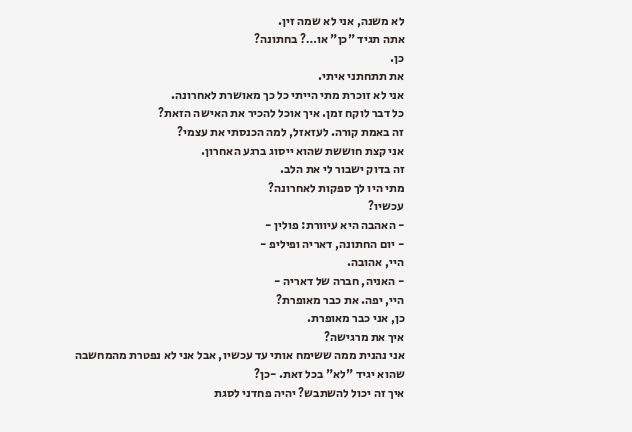לא משנה, אני לא שמה זין.
אתה תגיד "כן" או…? בחתונה?
כן.
את תתחתני איתי.
אני לא זוכרת מתי הייתי כל כך מאושרת לאחרונה.
כל דבר לוקח זמן. איך אוכל להכיר את האישה הזאת?
זה באמת קורה. לעזאזל, למה הכנסתי את עצמי?
אני קצת חוששת שהוא ייסוג ברגע האחרון.
זה בדוק ישבור לי את הלב.
מתי היו לך ספקות לאחרונה?
עכשיו?
- האהבה היא עיוורת: פולין -
- יום החתונה, דאריה ופיליפ -
היי, אהובה.
- האניה, חברה של דאריה -
היי, יפה. את כבר מאופרת?
כן, אני כבר מאופרת.
איך את מרגישה?
אני נהנית ממה ששימח אותי עד עכשיו, אבל אני לא נפטרת מהמחשבה
שהוא יגיד "לא" בכל זאת. -כן?
איך זה יכול להשתבש? יהיה פחדני לסגת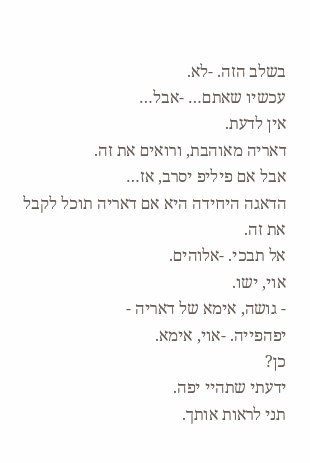בשלב הזה. -לא.
עכשיו שאתם… -אבל…
אין לדעת.
דאריה מאוהבת, ורואים את זה.
אבל אם פיליפ יסרב, אז…
הדאגה היחידה היא אם דאריה תוכל לקבל את זה.
אל תבכי. -אלוהים.
אוי, ישו.
- גושה, אימא של דאריה -
יפהפייה. -אוי, אימא.
כן?
ידעתי שתהיי יפה.
תני לראות אותך.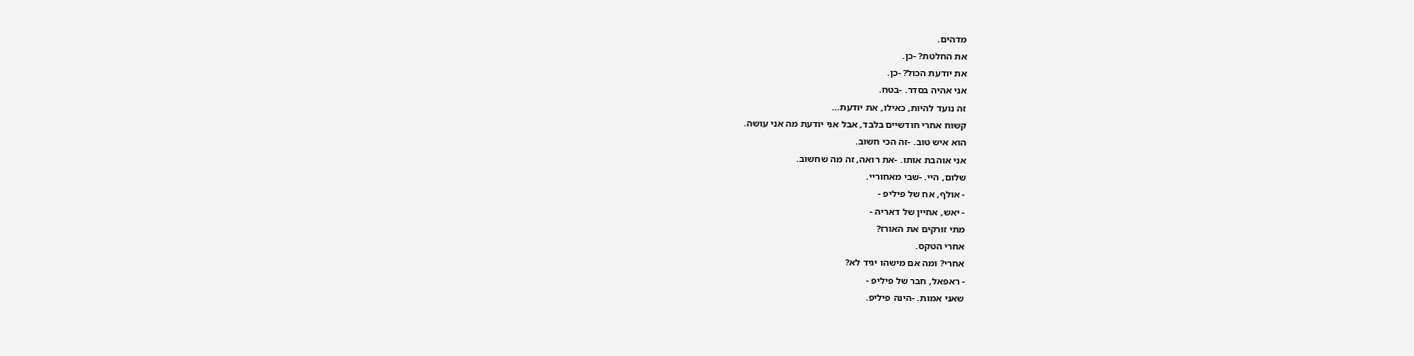מדהים.
את החלטת? -כן.
את יודעת הכול? -כן.
אני אהיה בסדר. -בטח.
זה נועד להיות, כאילו, את יודעת…
קשוח אחרי חודשיים בלבד, אבל אני יודעת מה אני עושה.
הוא איש טוב. -זה הכי חשוב.
אני אוהבת אותו. -את רואה, זה מה שחשוב.
שלום, היי. -שבי מאחוריי.
- אולף, אח של פיליפ -
- יאש, אחיין של דאריה -
מתי זורקים את האורז?
אחרי הטקס.
אחרי? ומה אם מישהו יגיד לא?
- ראפאל, חבר של פיליפ -
שאני אמות. -הינה פיליפ.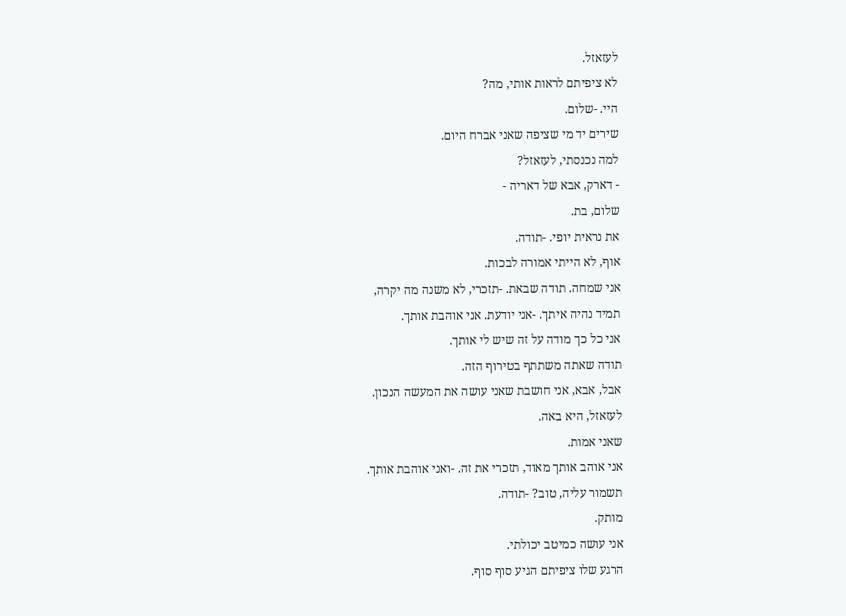לעזאזל.
לא ציפיתם לראות אותי, מה?
היי. -שלום.
שירים יד מי שציפה שאני אברח היום.
למה נכנסתי, לעזאזל?
- דארק, אבא של דאריה -
שלום, בת.
את נראית יופי. -תודה.
אוף, לא הייתי אמורה לבכות.
אני שמחה. תודה שבאת. -תזכרי, לא משנה מה יקרה,
תמיד נהיה איתך. -אני יודעת. אני אוהבת אותך.
אני כל כך מודה על זה שיש לי אותך.
תודה שאתה משתתף בטירוף הזה.
אבל, אבא, אני חושבת שאני עושה את המעשה הנכון.
לעזאזל, היא באה.
שאני אמות.
אני אוהב אותך מאוד, תזכרי את זה. -ואני אוהבת אותך.
תשמור עליה, טוב? -תודה.
מותק.
אני עושה כמיטב יכולתי.
הרגע שלו ציפיתם הגיע סוף סוף.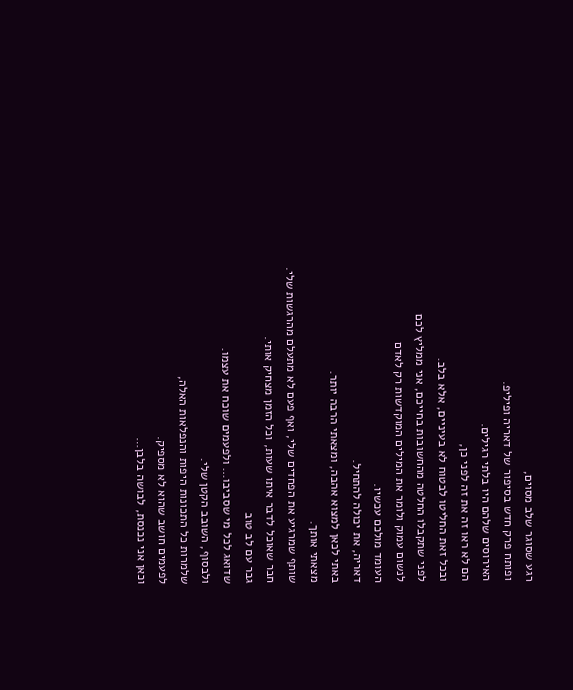רגע שסוגר שלב מסוים,
ופותח פרק חדש בסיפור של דאריה ופיליפ.
האירוסים שלהם היו בלתי רגילים.
הם לא ראו זה את זה לפני כן,
ובכל זאת החליטו לבטוח לא בעיניים, אלא בלב.
לפני שתקבלו החלטה מהחשובות בחייכם, אני ממליץ לכם
לנשום עמוק ולומר את המילים המוקדשות רק לאדם
העומד מולכם עכשיו.
דאריה, את יכולה להתחיל.
באתי לכאן למצוא אהבה, ומצאתי הרבה יותר.
מצאתי אותך.
שותף שמרגיע את הפחדים שלי, ואף פעם לא מתעלם מהרגשות שלי.
חבר שאוכל לדבר איתו שעות, וכל הזמן מצחיק אותי.
גבר עם לב טוב
שדואג לכל מי שסביבו… ולפעמים שוכח את עצמו.
ולבסוף, השובב הקטן שלי.
שלמרות כל התכונות היפות והנפלאות האלה,
לפעמים חושב שהוא לא מספיק.
וכאן אני נכנסת, לבושה בלבן…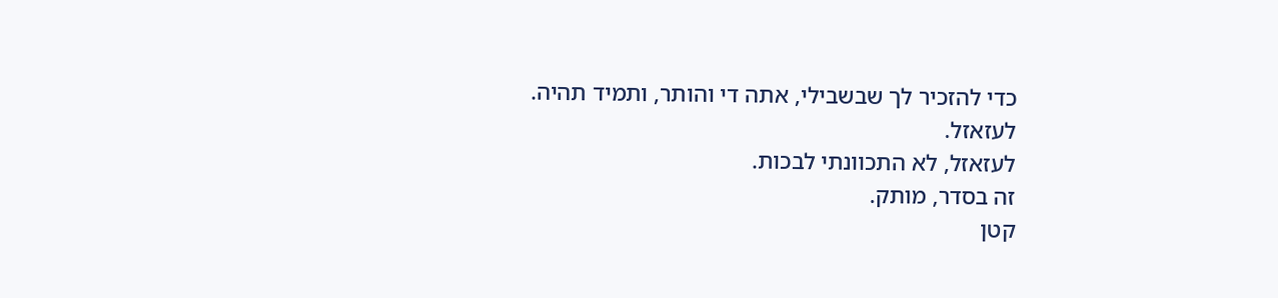כדי להזכיר לך שבשבילי, אתה די והותר, ותמיד תהיה.
לעזאזל.
לעזאזל, לא התכוונתי לבכות.
זה בסדר, מותק.
קטן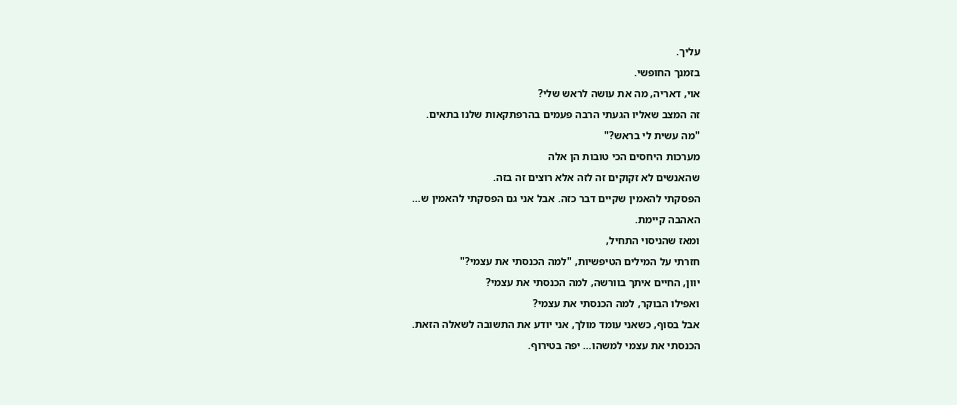עליך.
בזמנך החופשי.
אוי, דאריה, מה את עושה לראש שלי?
זה המצב שאליו הגעתי הרבה פעמים בהרפתקאות שלנו בתאים.
"מה עשית לי בראש?"
מערכות היחסים הכי טובות הן אלה
שהאנשים לא זקוקים זה לזה אלא רוצים זה בזה.
הפסקתי להאמין שקיים דבר כזה. אבל אני גם הפסקתי להאמין ש…
האהבה קיימת.
ומאז שהניסוי התחיל,
חזרתי על המילים הטיפשיות, "למה הכנסתי את עצמי?"
יוון, החיים איתך בוורשה, למה הכנסתי את עצמי?
ואפילו הבוקר, למה הכנסתי את עצמי?
אבל בסוף, כשאני עומד מולך, אני יודע את התשובה לשאלה הזאת.
הכנסתי את עצמי למשהו… יפה בטירוף.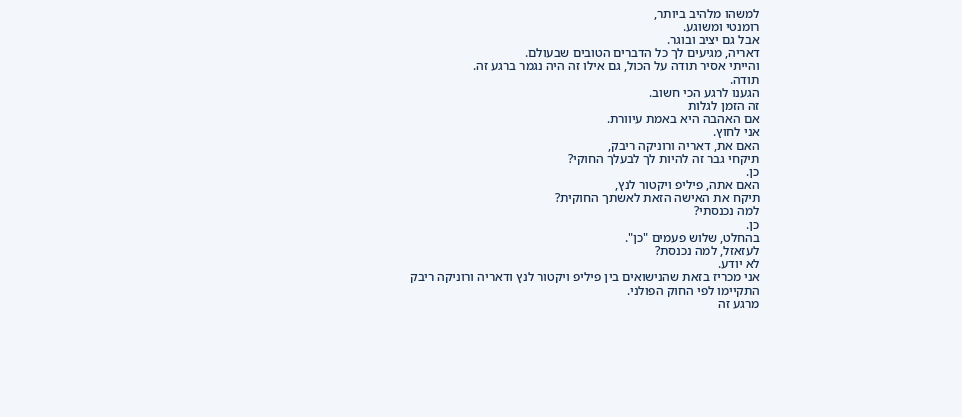למשהו מלהיב ביותר,
רומנטי ומשוגע.
אבל גם יציב ובוגר.
דאריה, מגיעים לך כל הדברים הטובים שבעולם.
והייתי אסיר תודה על הכול, גם אילו זה היה נגמר ברגע זה.
תודה.
הגענו לרגע הכי חשוב.
זה הזמן לגלות
אם האהבה היא באמת עיוורת.
אני לחוץ.
האם את, דאריה ורוניקה ריבק,
תיקחי גבר זה להיות לך לבעלך החוקי?
כן.
האם אתה, פיליפ ויקטור לנץ,
תיקח את האישה הזאת לאשתך החוקית?
למה נכנסתי?
כן.
בהחלט, שלוש פעמים "כן".
לעזאזל, למה נכנסת?
לא יודע.
אני מכריז בזאת שהנישואים בין פיליפ ויקטור לנץ ודאריה ורוניקה ריבק
התקיימו לפי החוק הפולני.
מרגע זה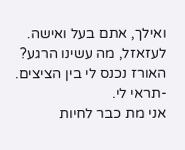ואילך, אתם בעל ואישה.
לעזאזל, מה עשינו הרגע?
האורז נכנס לי בין הציצים. -תראי לי.
אני מת כבר לחיות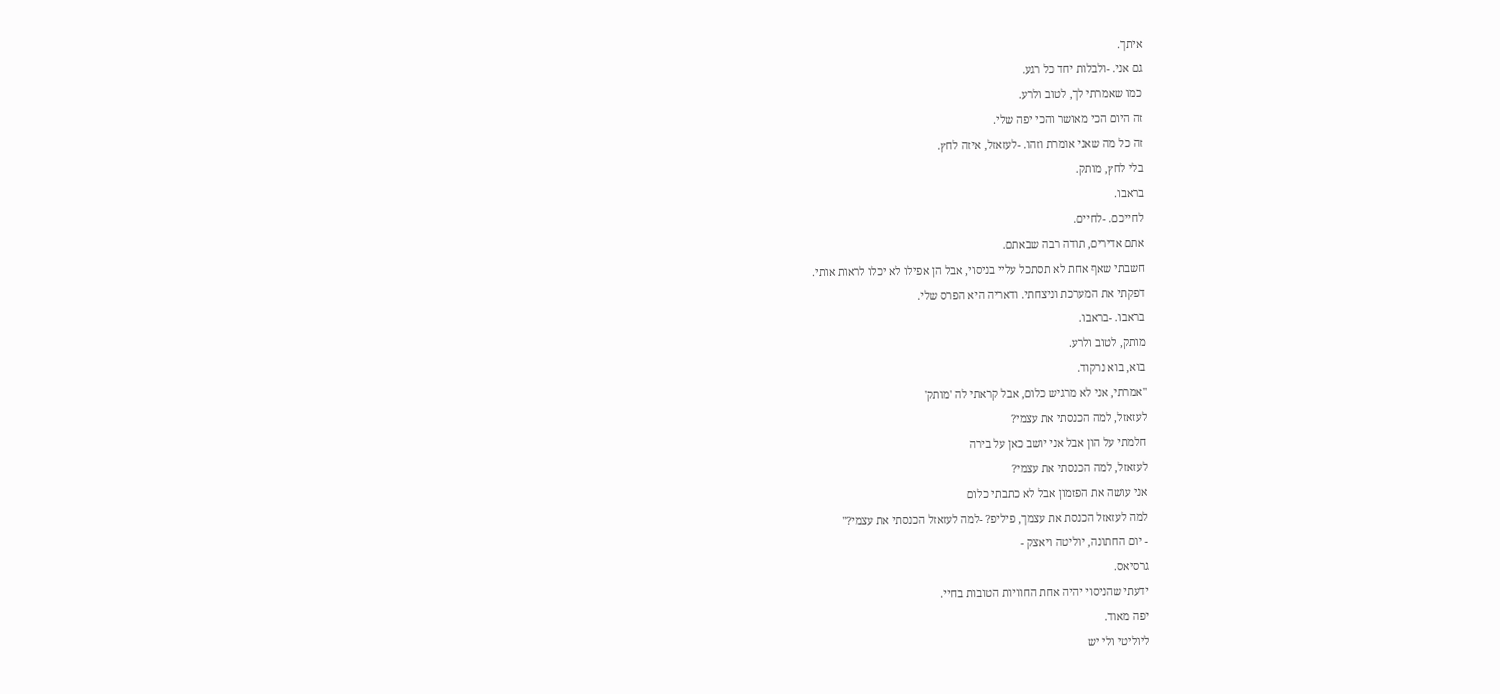איתך.
גם אני. -ולבלות יחד כל רגע.
כמו שאמרתי לך, לטוב ולרע.
זה היום הכי מאושר והכי יפה שלי.
זה כל מה שאני אומרת וזהו. -לעזאזל, איזה לחץ.
בלי לחץ, מותק.
בראבו.
לחייכם. -לחיים.
אתם אדירים, תודה רבה שבאתם.
חשבתי שאף אחת לא תסתכל עליי בניסוי, אבל הן אפילו לא יכלו לראות אותי.
דפקתי את המערכת וניצחתי. ודאריה היא הפרס שלי.
בראבו. -בראבו.
מותק, לטוב ולרע.
בוא, בוא נרקוד.
"אמרתי, אני לא מרגיש כלום, אבל קראתי לה 'מותק'
לעזאזל, למה הכנסתי את עצמי?
חלמתי על הון אבל אני יושב כאן על בירה
לעזאזל, למה הכנסתי את עצמי?
אני עושה את הפזמון אבל לא כתבתי כלום
למה לעזאזל הכנסת את עצמך, פיליפ? -למה לעזאזל הכנסתי את עצמי?"
- יום החתונה, יוליטה ויאצק -
גרסיאס.
ידעתי שהניסוי יהיה אחת החוויות הטובות בחיי.
יפה מאוד.
ליוליטי ולי יש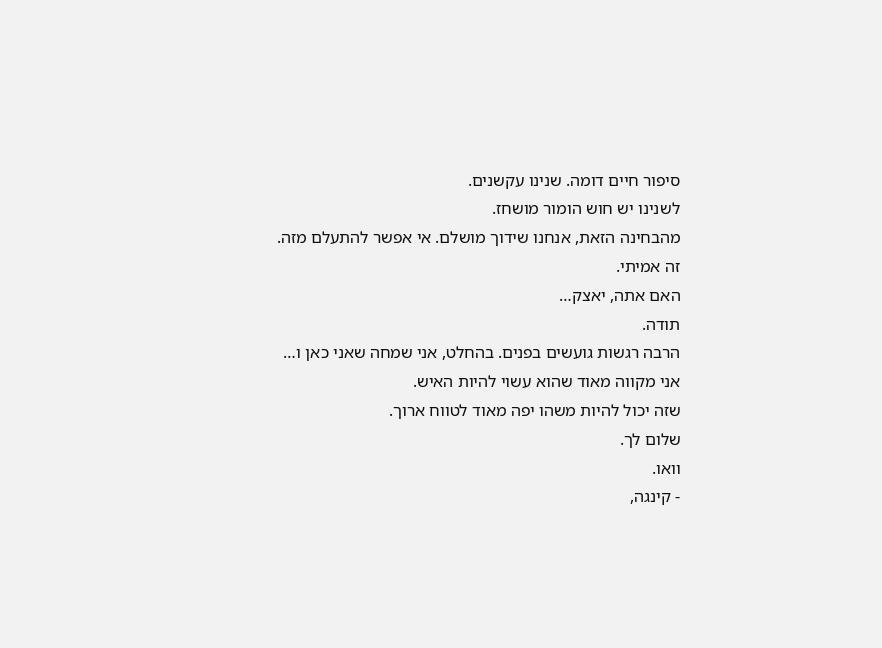סיפור חיים דומה. שנינו עקשנים.
לשנינו יש חוש הומור מושחז.
מהבחינה הזאת, אנחנו שידוך מושלם. אי אפשר להתעלם מזה.
זה אמיתי.
האם אתה, יאצק…
תודה.
הרבה רגשות גועשים בפנים. בהחלט, אני שמחה שאני כאן ו…
אני מקווה מאוד שהוא עשוי להיות האיש.
שזה יכול להיות משהו יפה מאוד לטווח ארוך.
שלום לך.
וואו.
- קינגה,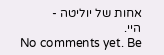אחות של יוליטה -
היי.
No comments yet. Be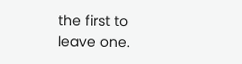the first to leave one.